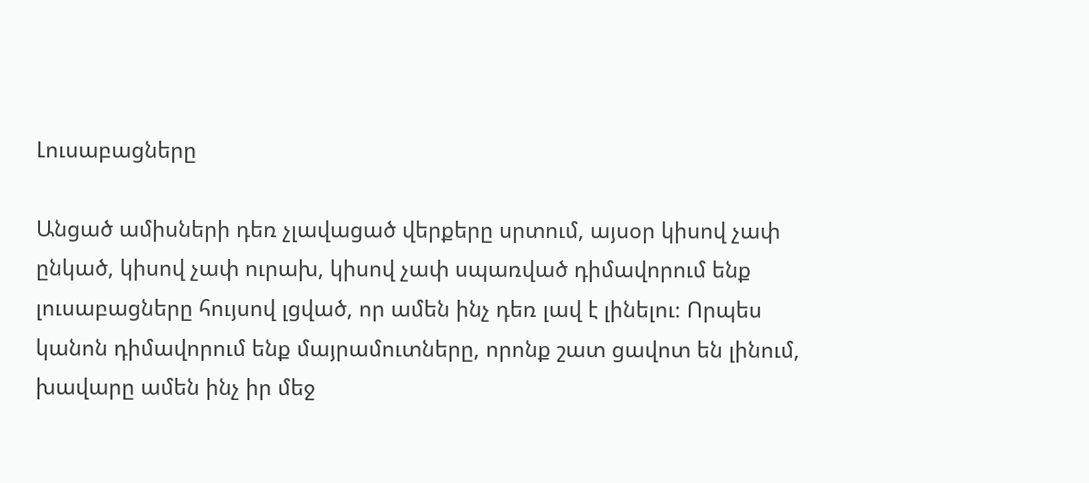Լուսաբացները

Անցած ամիսների դեռ չլավացած վերքերը սրտում, այսօր կիսով չափ ընկած, կիսով չափ ուրախ, կիսով չափ սպառված դիմավորում ենք լուսաբացները հույսով լցված, որ ամեն ինչ դեռ լավ է լինելու։ Որպես կանոն դիմավորում ենք մայրամուտները, որոնք շատ ցավոտ են լինում, խավարը ամեն ինչ իր մեջ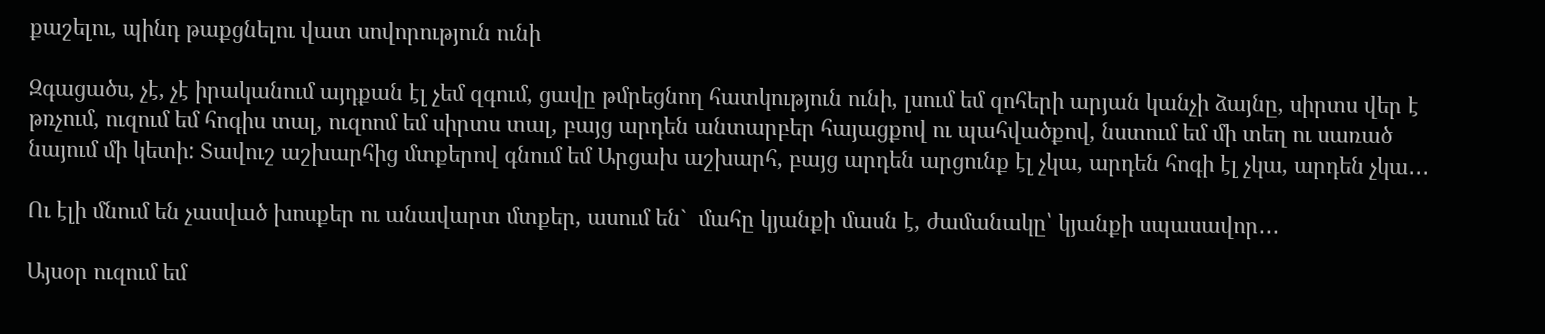քաշելու, պինդ թաքցնելու վատ սովորություն ունի

Զգացածս, չէ, չէ իրականում այդքան էլ չեմ զգում, ցավը թմրեցնող հատկություն ունի, լսում եմ զոհերի արյան կանչի ձայնը, սիրտս վեր է թռչում, ուզում եմ հոգիս տալ, ուզոոմ եմ սիրտս տալ, բայց արդեն անտարբեր հայացքով ու պահվածքով, նստում եմ մի տեղ ու սառած նայում մի կետի: Տավուշ աշխարհից մտքերով գնում եմ Արցախ աշխարհ, բայց արդեն արցունք էլ չկա, արդեն հոգի էլ չկա, արդեն չկա․․․

Ու էլի մնում են չասված խոսքեր ու անավարտ մտքեր, ասում են`  մահը կյանքի մասն է, ժամանակը՝ կյանքի սպասավոր․․․

Այսօր ուզում եմ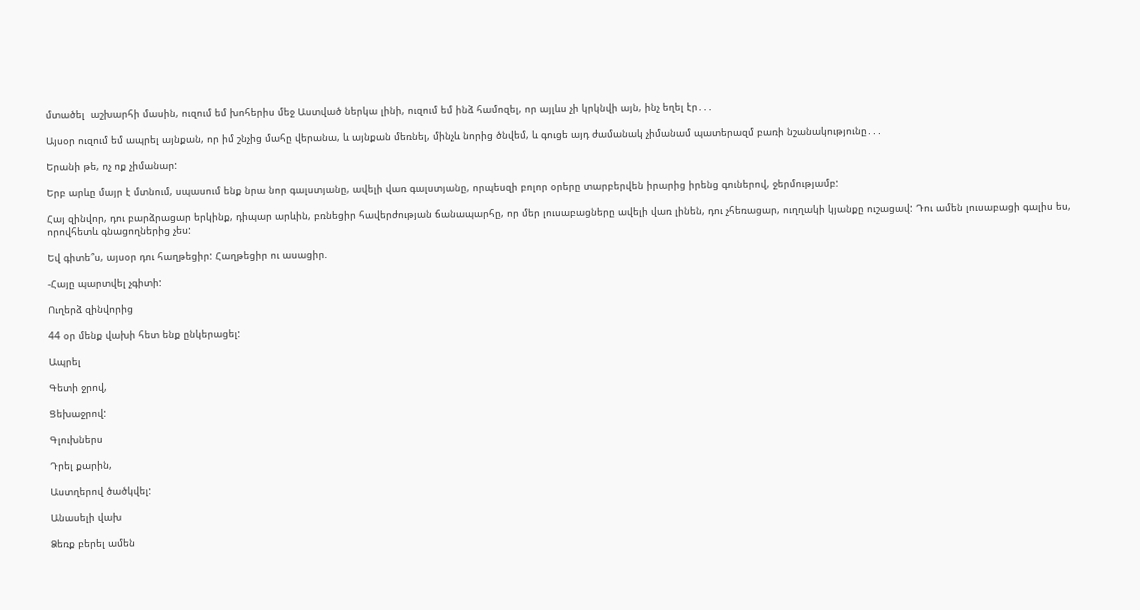մտածել  աշխարհի մասին, ուզում եմ խոհերիս մեջ Աստված ներկա լինի, ուզում եմ ինձ համոզել, որ այլևս չի կրկնվի այն, ինչ եղել էր․․․

Այսօր ուզում եմ ապրել այնքան, որ իմ շնչից մահը վերանա, և այնքան մեռնել, մինչև նորից ծնվեմ, և գուցե այդ ժամանակ չիմանամ պատերազմ բառի նշանակությունը․․․

Երանի թե, ոչ ոք չիմանար:

Երբ արևը մայր է մտնում, սպասում ենք նրա նոր գալստյանը, ավելի վառ գալստյանը, որպեսզի բոլոր օրերը տարբերվեն իրարից իրենց գուներով, ջերմությամբ:

Հայ զինվոր, դու բարձրացար երկինք, դիպար արևին, բռնեցիր հավերժության ճանապարհը, որ մեր լուսաբացները ավելի վառ լինեն, դու չհեռացար, ուղղակի կյանքը ուշացավ: Դու ամեն լուսաբացի գալիս ես, որովհետև գնացողներից չես:

Եվ գիտե՞ս, այսօր դու հաղթեցիր: Հաղթեցիր ու ասացիր.

-Հայը պարտվել չգիտի:

Ուղերձ զինվորից

44 օր մենք վախի հետ ենք ընկերացել:

Ապրել

Գետի ջրով,

Ցեխաջրով:

Գլուխներս

Դրել քարին,

Աստղերով ծածկվել:

Անասելի վախ

Ձեռք բերել ամեն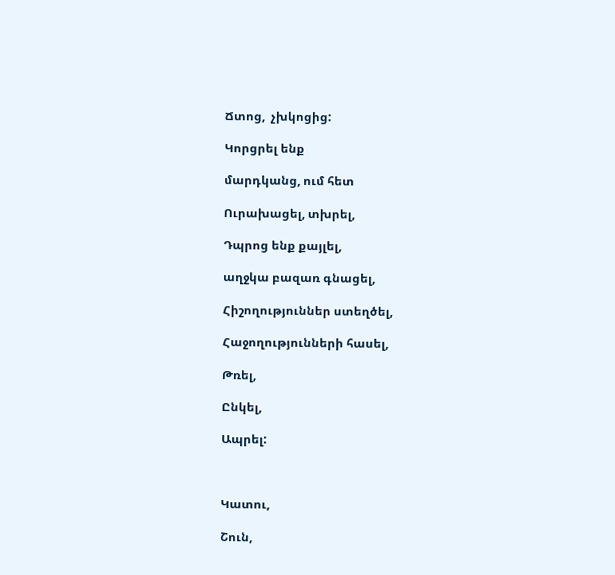Ճտոց,  չխկոցից:

Կորցրել ենք

մարդկանց, ում հետ

Ուրախացել, տխրել,

Դպրոց ենք քայլել,

աղջկա բազառ գնացել,

Հիշողություններ ստեղծել,

Հաջողությունների հասել,

Թռել,

Ընկել,

Ապրել:



Կատու,

Շուն,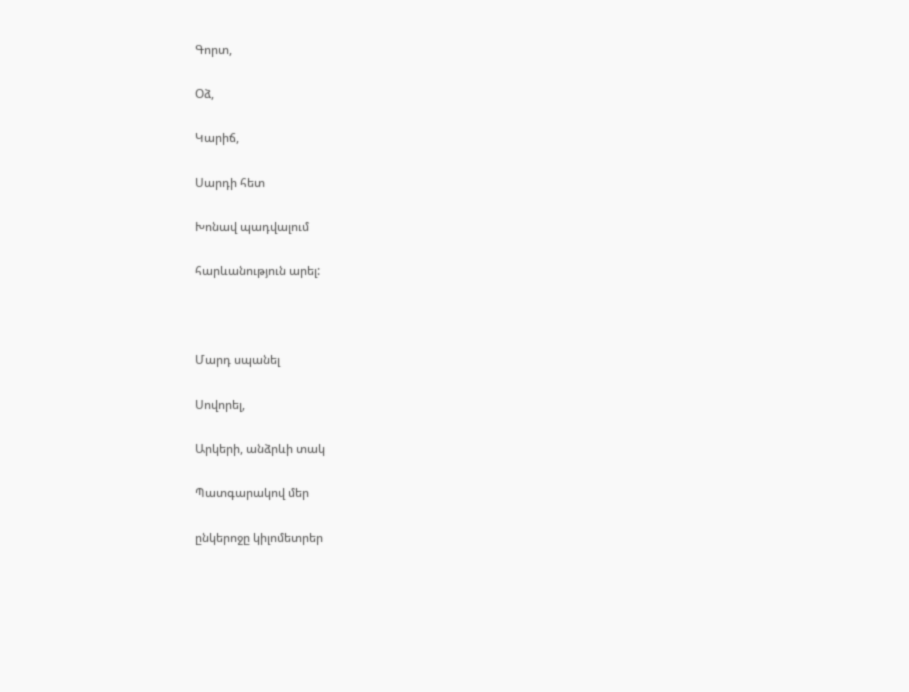Գորտ,

Օձ,

Կարիճ,

Սարդի հետ

Խոնավ պադվալում

հարևանություն արել:



Մարդ սպանել

Սովորել,

Արկերի, անձրևի տակ

Պատգարակով մեր

ընկերոջը կիլոմետրեր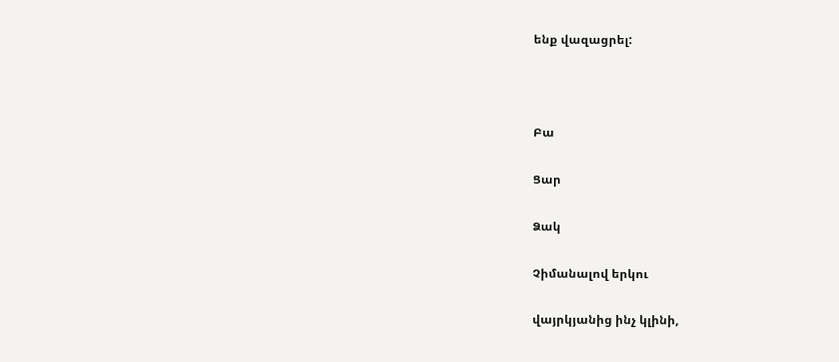ենք վազացրել:



Բա

Ցար

Ձակ

Չիմանալով երկու

վայրկյանից ինչ կլինի,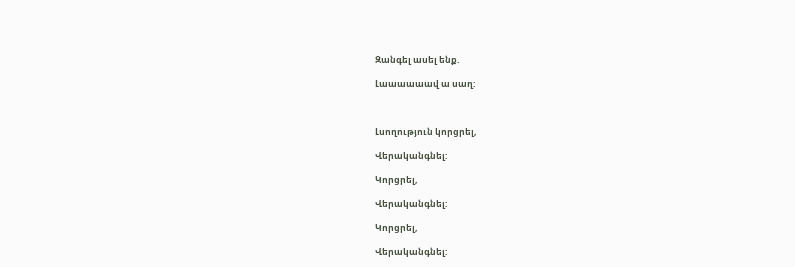Զանգել ասել ենք.

Լաաաաաավ ա սաղ:



Լսողություն կորցրել,

Վերականգնել:

Կորցրել,

Վերականգնել:

Կորցրել,

Վերականգնել: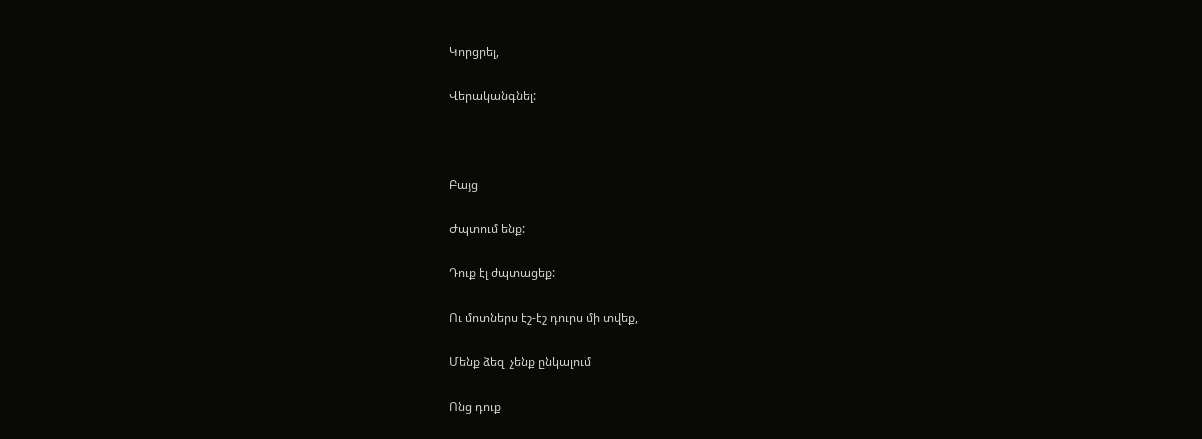Կորցրել,

Վերականգնել:



Բայց

Ժպտում ենք:

Դուք էլ ժպտացեք:

Ու մոտներս էշ-էշ դուրս մի տվեք,

Մենք ձեզ  չենք ընկալում

Ոնց դուք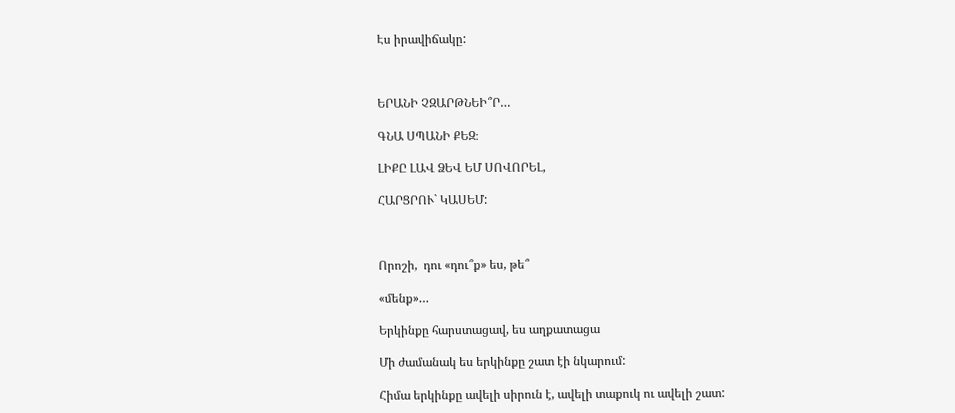Էս իրավիճակը:



ԵՐԱՆԻ ՉԶԱՐԹՆԵԻ՞Ր…

ԳՆԱ ՍՊԱՆԻ ՔԵԶ։

ԼԻՔԸ ԼԱՎ ՁԵՎ ԵՄ ՍՈՎՈՐԵԼ,

ՀԱՐՑՐՈՒ` ԿԱՍԵՄ:



Որոշի,  դու «դու՞ք» ես, թե՞

«մենք»…

Երկինքը հարստացավ, ես աղքատացա

Մի ժամանակ ես երկինքը շատ էի նկարում:

Հիմա երկինքը ավելի սիրուն է, ավելի տաքուկ ու ավելի շատ: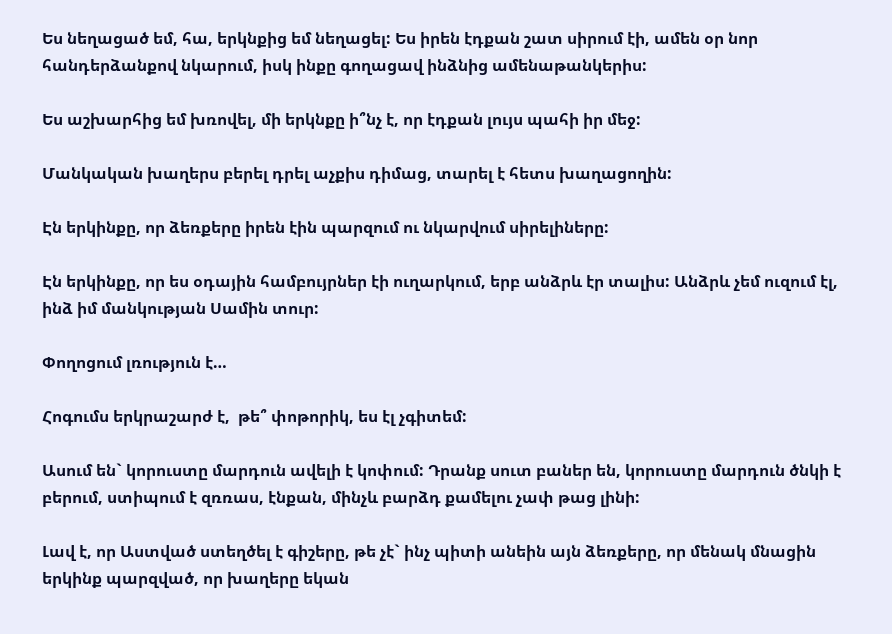Ես նեղացած եմ, հա, երկնքից եմ նեղացել: Ես իրեն էդքան շատ սիրում էի, ամեն օր նոր հանդերձանքով նկարում, իսկ ինքը գողացավ ինձնից ամենաթանկերիս:

Ես աշխարհից եմ խռովել, մի երկնքը ի՞նչ է, որ էդքան լույս պահի իր մեջ:

Մանկական խաղերս բերել դրել աչքիս դիմաց, տարել է հետս խաղացողին:

Էն երկինքը, որ ձեռքերը իրեն էին պարզում ու նկարվում սիրելիները:

Էն երկինքը, որ ես օդային համբույրներ էի ուղարկում, երբ անձրև էր տալիս: Անձրև չեմ ուզում էլ, ինձ իմ մանկության Սամին տուր:

Փողոցում լռություն է…

Հոգումս երկրաշարժ է,  թե՞ փոթորիկ, ես էլ չգիտեմ:

Ասում են` կորուստը մարդուն ավելի է կոփում: Դրանք սուտ բաներ են, կորուստը մարդուն ծնկի է բերում, ստիպում է զռռաս, էնքան, մինչև բարձդ քամելու չափ թաց լինի:

Լավ է, որ Աստված ստեղծել է գիշերը, թե չէ` ինչ պիտի անեին այն ձեռքերը, որ մենակ մնացին երկինք պարզված, որ խաղերը եկան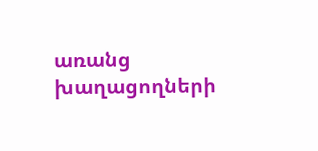առանց խաղացողների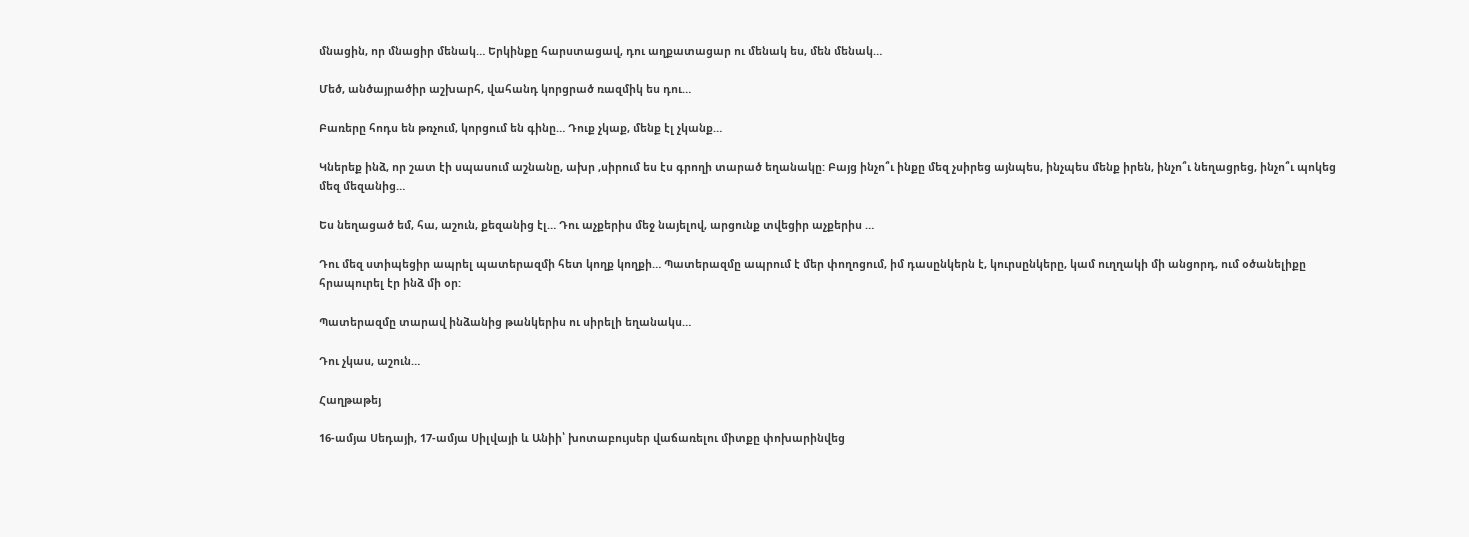մնացին, որ մնացիր մենակ… Երկինքը հարստացավ, դու աղքատացար ու մենակ ես, մեն մենակ…

Մեծ, անծայրածիր աշխարհ, վահանդ կորցրած ռազմիկ ես դու…

Բառերը հոդս են թռչում, կորցում են գինը… Դուք չկաք, մենք էլ չկանք…

Կներեք ինձ, որ շատ էի սպասում աշնանը, ախր ,սիրում ես էս գրողի տարած եղանակը: Բայց ինչո՞ւ ինքը մեզ չսիրեց այնպես, ինչպես մենք իրեն, ինչո՞ւ նեղացրեց, ինչո՞ւ պոկեց մեզ մեզանից…

Ես նեղացած եմ, հա, աշուն, քեզանից էլ… Դու աչքերիս մեջ նայելով, արցունք տվեցիր աչքերիս …

Դու մեզ ստիպեցիր ապրել պատերազմի հետ կողք կողքի… Պատերազմը ապրում է մեր փողոցում, իմ դասընկերն է, կուրսընկերը, կամ ուղղակի մի անցորդ, ում օծանելիքը հրապուրել էր ինձ մի օր:

Պատերազմը տարավ ինձանից թանկերիս ու սիրելի եղանակս…

Դու չկաս, աշուն…

Հաղթաթեյ

16-ամյա Սեդայի, 17-ամյա Սիլվայի և Անիի՝ խոտաբույսեր վաճառելու միտքը փոխարինվեց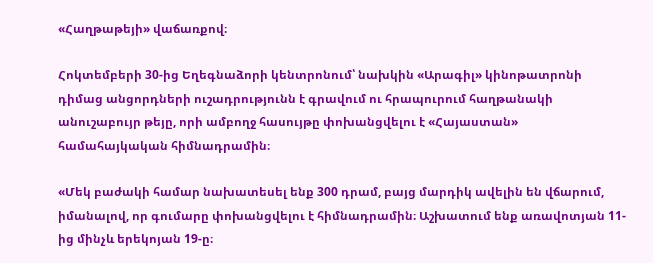«Հաղթաթեյի» վաճառքով։

Հոկտեմբերի 30-ից Եղեգնաձորի կենտրոնում՝ նախկին «Արագիլ» կինոթատրոնի դիմաց անցորդների ուշադրությունն է գրավում ու հրապուրում հաղթանակի անուշաբույր թեյը, որի ամբողջ հասույթը փոխանցվելու է «Հայաստան» համահայկական հիմնադրամին։

«Մեկ բաժակի համար նախատեսել ենք 300 դրամ, բայց մարդիկ ավելին են վճարում, իմանալով, որ գումարը փոխանցվելու է հիմնադրամին։ Աշխատում ենք առավոտյան 11-ից մինչև երեկոյան 19-ը։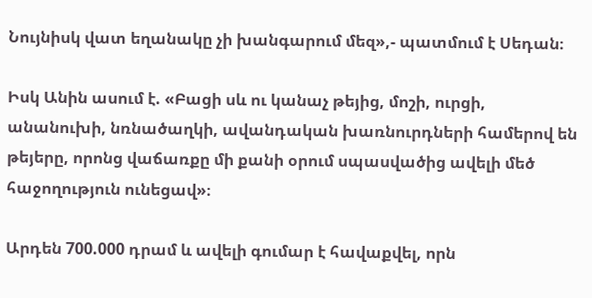Նույնիսկ վատ եղանակը չի խանգարում մեզ»,- պատմում է Սեդան։

Իսկ Անին ասում է. «Բացի սև ու կանաչ թեյից, մոշի, ուրցի, անանուխի, նռնածաղկի, ավանդական խառնուրդների համերով են թեյերը, որոնց վաճառքը մի քանի օրում սպասվածից ավելի մեծ հաջողություն ունեցավ»։

Արդեն 700.000 դրամ և ավելի գումար է հավաքվել, որն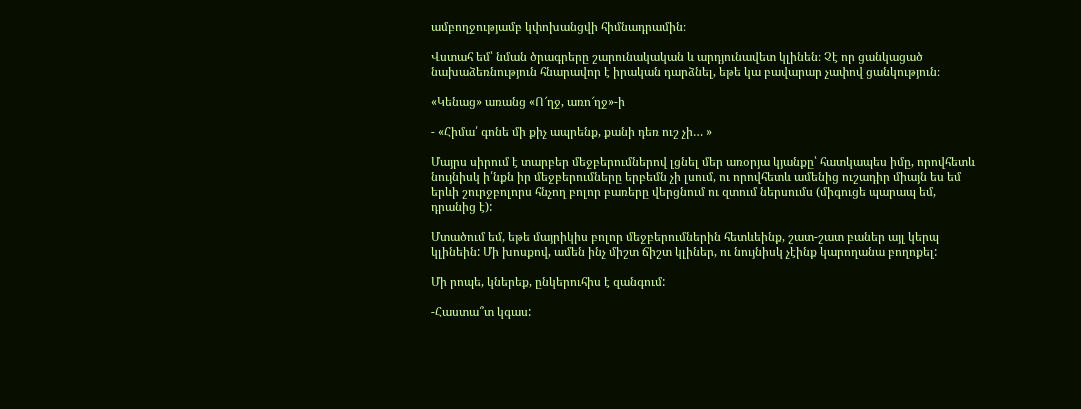ամբողջությամբ կփոխանցվի հիմնադրամին։

Վստահ եմ՝ նման ծրագրերը շարունակական և արդյունավետ կլինեն։ Չէ որ ցանկացած նախաձեռնություն հնարավոր է իրական դարձնել, եթե կա բավարար չափով ցանկություն։

«Կենաց» առանց «Ո՜ղջ, առո՜ղջ»-ի

- «Հիմա՛ գոնե մի քիչ ապրենք, քանի դեռ ուշ չի… »

Մայրս սիրում է տարբեր մեջբերումներով լցնել մեր առօրյա կյանքը՝ հատկապես իմը, որովհետև նույնիսկ ի՛նքն իր մեջբերումները երբեմն չի լսում, ու որովհետև ամենից ուշադիր միայն ես եմ երևի շուրջբոլորս հնչող բոլոր բառերը վերցնում ու զտում ներսումս (միգուցե պարապ եմ, դրանից է):

Մտածում եմ, եթե մայրիկիս բոլոր մեջբերումներին հետևեինք, շատ-շատ բաներ այլ կերպ կլինեին: Մի խոսքով, ամեն ինչ միշտ ճիշտ կլիներ, ու նույնիսկ չէինք կարողանա բողոքել:

Մի րոպե, կներեք, ընկերուհիս է զանգում:

-Հաստա՞տ կգաս: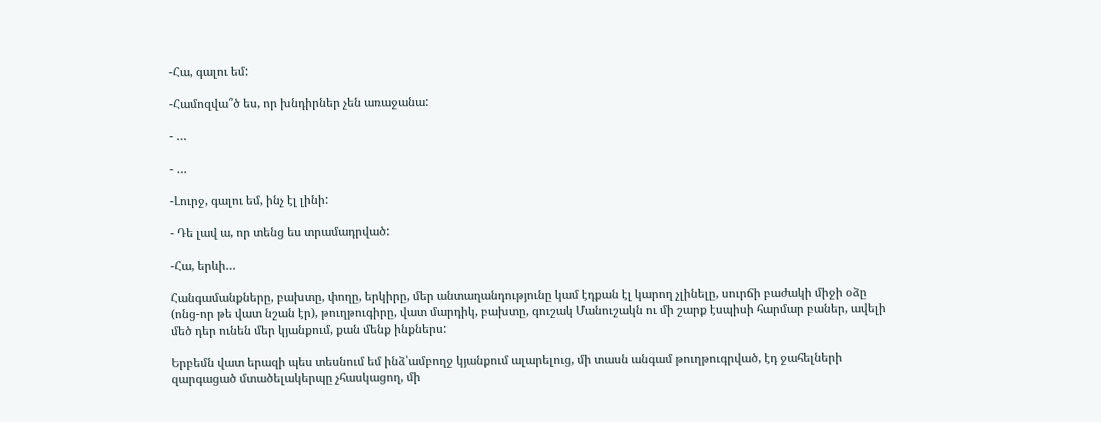-Հա, գալու եմ:

-Համոզվա՞ծ ես, որ խնդիրներ չեն առաջանա:

- …

- …

-Լուրջ, գալու եմ, ինչ էլ լինի:

- Դե լավ ա, որ տենց ես տրամադրված:

-Հա, երևի…

Հանգամանքները, բախտը, փողը, երկիրը, մեր անտաղանդությունը կամ էդքան էլ կարող չլինելը, սուրճի բաժակի միջի օձը (ոնց-որ թե վատ նշան էր), թուղթուգիրը, վատ մարդիկ, բախտը, գուշակ Մանուշակն ու մի շարք էսպիսի հարմար բաներ, ավելի մեծ դեր ունեն մեր կյանքում, քան մենք ինքներս:

Երբեմն վատ երազի պես տեսնում եմ ինձ՝ամբողջ կյանքում ալարելուց, մի տասն անգամ թուղթուգրված, էդ ջահելների զարգացած մտածելակերպը չհասկացող, մի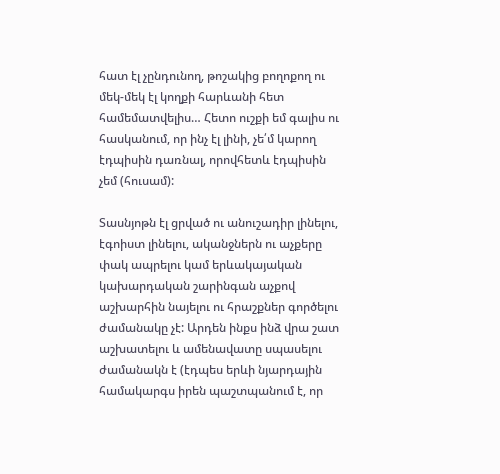հատ էլ չընդունող, թոշակից բողոքող ու մեկ-մեկ էլ կողքի հարևանի հետ համեմատվելիս… Հետո ուշքի եմ գալիս ու հասկանում, որ ինչ էլ լինի, չե՛մ կարող էդպիսին դառնալ, որովհետև էդպիսին չեմ (հուսամ):

Տասնյոթն էլ ցրված ու անուշադիր լինելու, էգոիստ լինելու, ականջներն ու աչքերը փակ ապրելու կամ երևակայական կախարդական շարինգան աչքով աշխարհին նայելու ու հրաշքներ գործելու ժամանակը չէ: Արդեն ինքս ինձ վրա շատ աշխատելու և ամենավատը սպասելու ժամանակն է (էդպես երևի նյարդային համակարգս իրեն պաշտպանում է, որ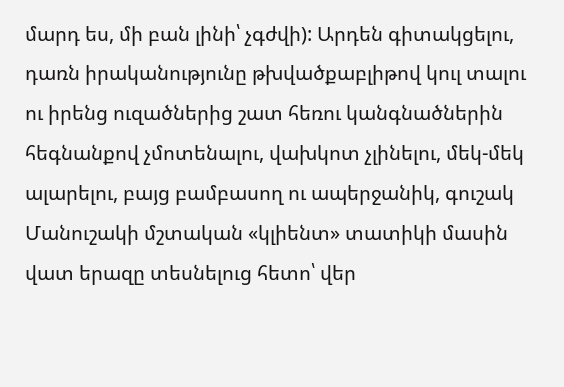մարդ ես, մի բան լինի՝ չգժվի): Արդեն գիտակցելու, դառն իրականությունը թխվածքաբլիթով կուլ տալու ու իրենց ուզածներից շատ հեռու կանգնածներին հեգնանքով չմոտենալու, վախկոտ չլինելու, մեկ-մեկ ալարելու, բայց բամբասող ու ապերջանիկ, գուշակ Մանուշակի մշտական «կլիենտ» տատիկի մասին վատ երազը տեսնելուց հետո՝ վեր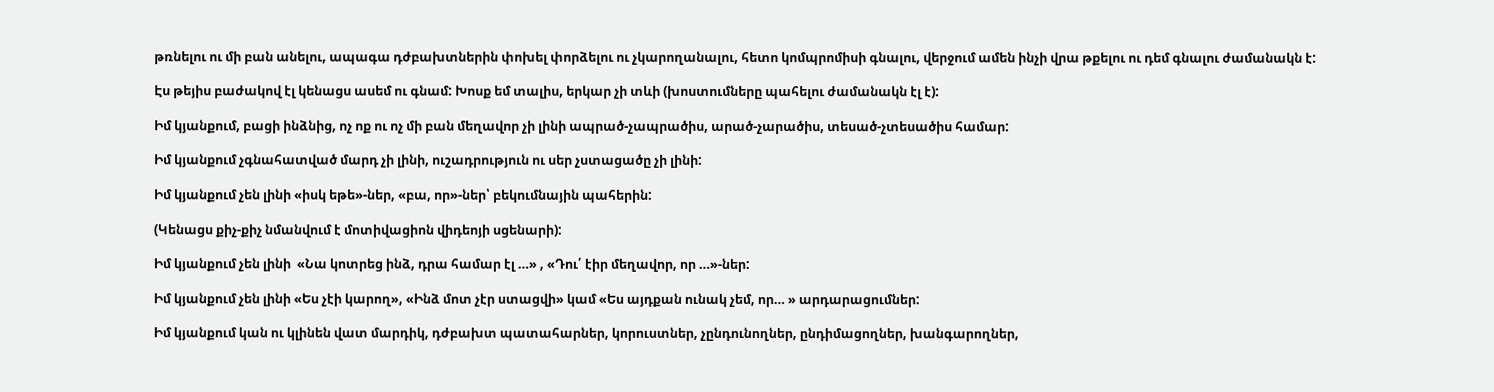թռնելու ու մի բան անելու, ապագա դժբախտներին փոխել փորձելու ու չկարողանալու, հետո կոմպրոմիսի գնալու, վերջում ամեն ինչի վրա թքելու ու դեմ գնալու ժամանակն է:

Էս թեյիս բաժակով էլ կենացս ասեմ ու գնամ: Խոսք եմ տալիս, երկար չի տևի (խոստումները պահելու ժամանակն էլ է):

Իմ կյանքում, բացի ինձնից, ոչ ոք ու ոչ մի բան մեղավոր չի լինի ապրած-չապրածիս, արած-չարածիս, տեսած-չտեսածիս համար:

Իմ կյանքում չգնահատված մարդ չի լինի, ուշադրություն ու սեր չստացածը չի լինի:

Իմ կյանքում չեն լինի «իսկ եթե»-ներ, «բա, որ»-ներ՝ բեկումնային պահերին:

(Կենացս քիչ-քիչ նմանվում է մոտիվացիոն վիդեոյի սցենարի):

Իմ կյանքում չեն լինի  «Նա կոտրեց ինձ, դրա համար էլ …» , «Դու՛ էիր մեղավոր, որ …»-ներ:

Իմ կյանքում չեն լինի «Ես չէի կարող», «Ինձ մոտ չէր ստացվի» կամ «Ես այդքան ունակ չեմ, որ… » արդարացումներ:

Իմ կյանքում կան ու կլինեն վատ մարդիկ, դժբախտ պատահարներ, կորուստներ, չընդունողներ, ընդիմացողներ, խանգարողներ,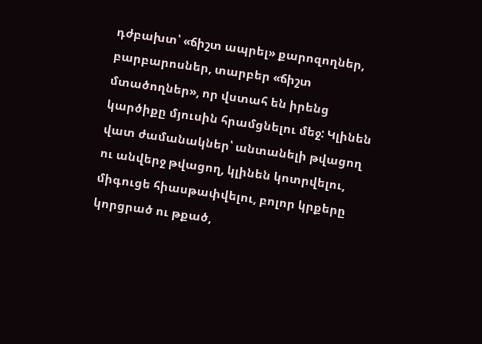դժբախտ՝ «ճիշտ ապրել» քարոզողներ, բարբարոսներ, տարբեր «ճիշտ մտածողներ», որ վստահ են իրենց կարծիքը մյուսին հրամցնելու մեջ: Կլինեն վատ ժամանակներ՝ անտանելի թվացող ու անվերջ թվացող, կլինեն կոտրվելու, միգուցե հիասթափվելու, բոլոր կրքերը կորցրած ու թքած,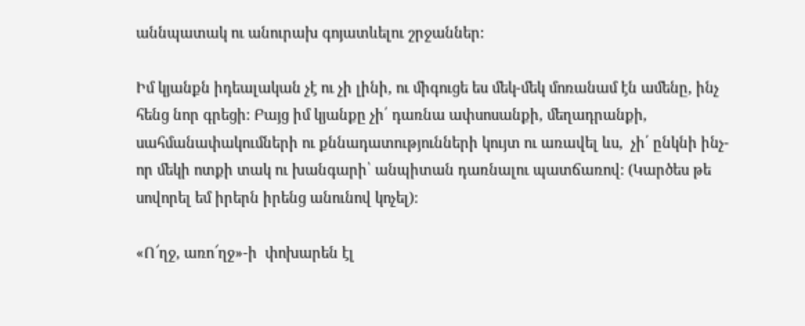աննպատակ ու անուրախ գոյատևելու շրջաններ:

Իմ կյանքն իդեալական չէ ու չի լինի, ու միգուցե ես մեկ-մեկ մոռանամ էն ամենը, ինչ հենց նոր գրեցի: Բայց իմ կյանքը չի՛ դառնա ափսոսանքի, մեղադրանքի, սահմանափակումների ու քննադատությունների կույտ ու առավել ևս,  չի՛ ընկնի ինչ-որ մեկի ոտքի տակ ու խանգարի՝ անպիտան դառնալու պատճառով: (Կարծես թե սովորել եմ իրերն իրենց անունով կոչել):

«Ո՜ղջ, առո՜ղջ»-ի  փոխարեն էլ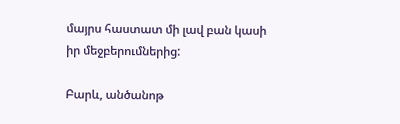մայրս հաստատ մի լավ բան կասի իր մեջբերումներից:

Բարև, անծանոթ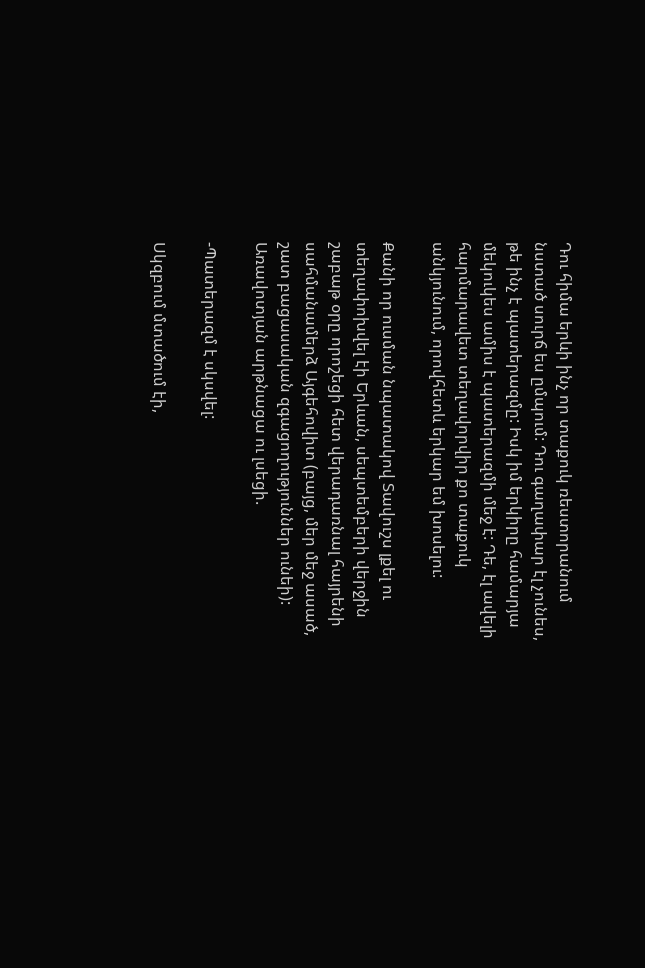Դու հիմա երևի ինչ որ տաքուկ ռեստորանում նստած սուրճ ես ըմպում: Դու գաղափար էլ չունես, թե ինչ է պատերազմը: Իսկ իմ երկիրը համարյա մեկուկես ամիս է պատերազմի մեջ է: Դե, էլ ավելի հարմարավետ տեղավորվիր քո տաքուկ անկյունում, որովհետև երկար եմ խոսելու:

Քանի որ ուսման նպատակով Տավուշս լքել ու տեղափոխվել էի Երևան, սեպտեմբերի վերջին շաբաթ օրը որոշեցի հետ վերադառնալ հայրենի սահմանամերձ Այգեհովիտ (բայց, մեր մեջ ասած, շատ բացասական զգացողություններ ունեի): Առավոտյան արթնացա ու լսեցի.

-Պատերազմ է սկսվել:

Սկզբում մտածում էի,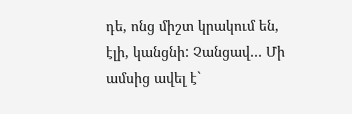դե, ոնց միշտ կրակում են, էլի, կանցնի: Չանցավ… Մի ամսից ավել է`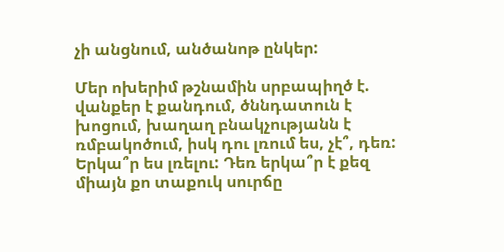չի անցնում, անծանոթ ընկեր:

Մեր ոխերիմ թշնամին սրբապիղծ է. վանքեր է քանդում, ծննդատուն է խոցում, խաղաղ բնակչությանն է ռմբակոծում, իսկ դու լռում ես, չէ՞, դեռ: Երկա՞ր ես լռելու: Դեռ երկա՞ր է քեզ միայն քո տաքուկ սուրճը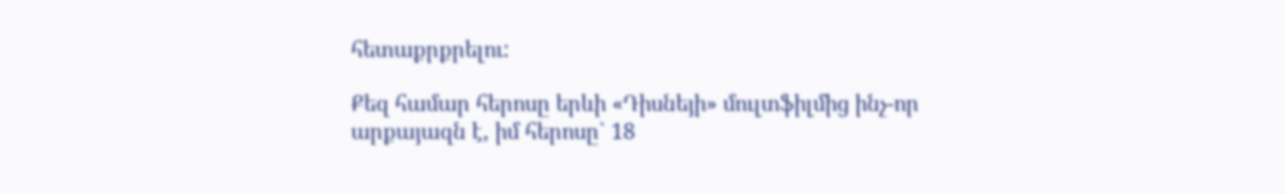հետաքրքրելու:

Քեզ համար հերոսը երևի «Դիսնեյի» մուլտֆիլմից ինչ-որ արքայազն է, իմ հերոսը` 18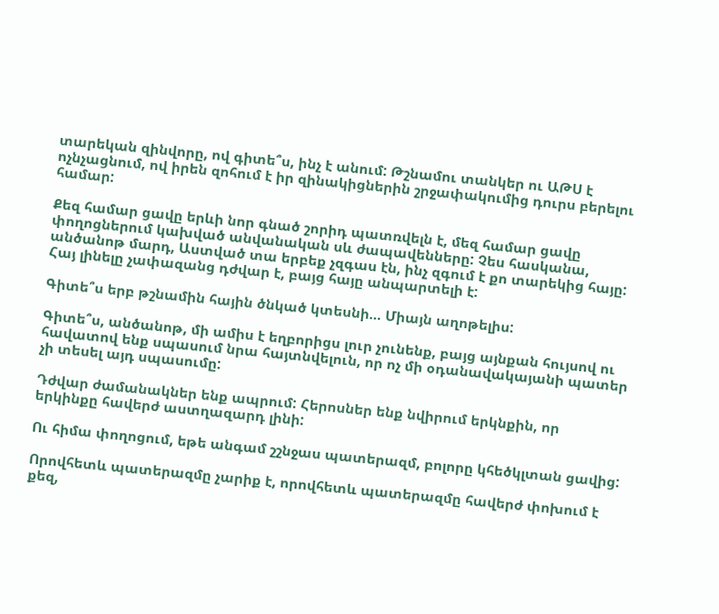տարեկան զինվորը, ով գիտե՞ս, ինչ է անում: Թշնամու տանկեր ու ԱԹՍ է ոչնչացնում, ով իրեն զոհում է իր զինակիցներին շրջափակումից դուրս բերելու համար:

Քեզ համար ցավը երևի նոր գնած շորիդ պատռվելն է, մեզ համար ցավը փողոցներում կախված անվանական սև ժապավենները: Չես հասկանա, անծանոթ մարդ, Աստված տա երբեք չզգաս էն, ինչ զգում է քո տարեկից հայը: Հայ լինելը չափազանց դժվար է, բայց հայը անպարտելի է:

Գիտե՞ս երբ թշնամին հային ծնկած կտեսնի… Միայն աղոթելիս:

Գիտե՞ս, անծանոթ, մի ամիս է եղբորիցս լուր չունենք, բայց այնքան հույսով ու հավատով ենք սպասում նրա հայտնվելուն, որ ոչ մի օդանավակայանի պատեր չի տեսել այդ սպասումը:

Դժվար ժամանակներ ենք ապրում: Հերոսներ ենք նվիրում երկնքին, որ երկինքը հավերժ աստղազարդ լինի:

Ու հիմա փողոցում, եթե անգամ շշնջաս պատերազմ, բոլորը կհեծկլտան ցավից:

Որովհետև պատերազմը չարիք է, որովհետև պատերազմը հավերժ փոխում է քեզ,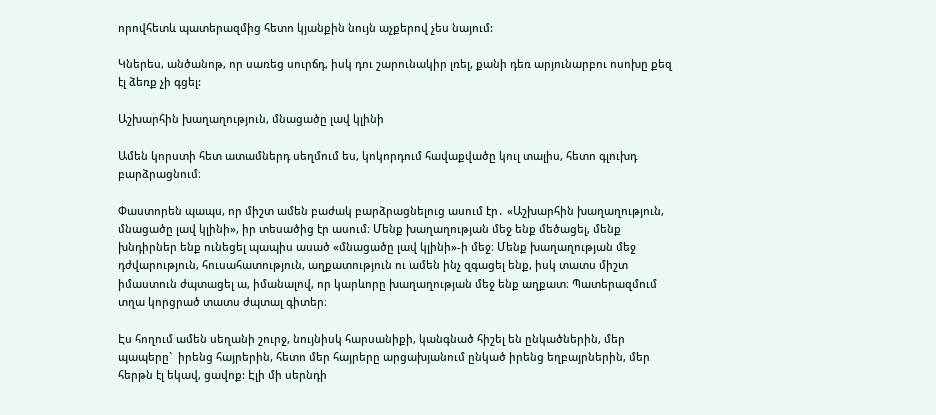որովհետև պատերազմից հետո կյանքին նույն աչքերով չես նայում:

Կներես, անծանոթ, որ սառեց սուրճդ, իսկ դու շարունակիր լռել, քանի դեռ արյունարբու ոսոխը քեզ էլ ձեռք չի գցել:

Աշխարհին խաղաղություն, մնացածը լավ կլինի

Ամեն կորստի հետ ատամներդ սեղմում ես, կոկորդում հավաքվածը կուլ տալիս, հետո գլուխդ բարձրացնում։

Փաստորեն պապս, որ միշտ ամեն բաժակ բարձրացնելուց ասում էր․ «Աշխարհին խաղաղություն, մնացածը լավ կլինի», իր տեսածից էր ասում։ Մենք խաղաղության մեջ ենք մեծացել, մենք  խնդիրներ ենք ունեցել պապիս ասած «մնացածը լավ կլինի»-ի մեջ։ Մենք խաղաղության մեջ դժվարություն, հուսահատություն, աղքատություն ու ամեն ինչ զգացել ենք, իսկ տատս միշտ իմաստուն ժպտացել ա, իմանալով, որ կարևորը խաղաղության մեջ ենք աղքատ։ Պատերազմում տղա կորցրած տատս ժպտալ գիտեր։

Էս հողում ամեն սեղանի շուրջ, նույնիսկ հարսանիքի, կանգնած հիշել են ընկածներին, մեր պապերը`  իրենց հայրերին, հետո մեր հայրերը արցախյանում ընկած իրենց եղբայրներին, մեր հերթն էլ եկավ, ցավոք: Էլի մի սերնդի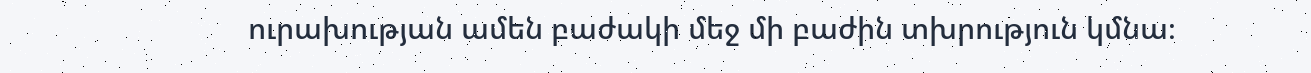ուրախության ամեն բաժակի մեջ մի բաժին տխրություն կմնա։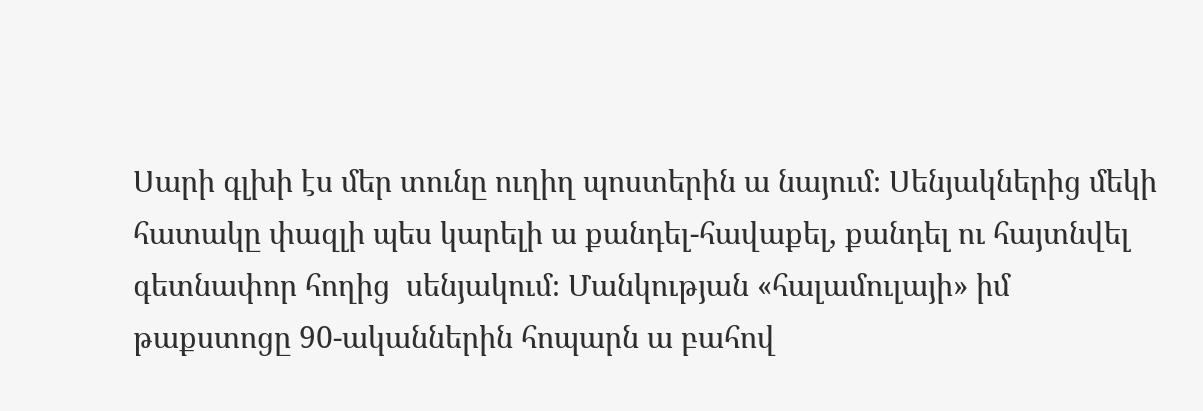Սարի գլխի էս մեր տունը ուղիղ պոստերին ա նայում։ Սենյակներից մեկի հատակը փազլի պես կարելի ա քանդել-հավաքել, քանդել ու հայտնվել գետնափոր հողից  սենյակում։ Մանկության «հալամուլայի» իմ թաքստոցը 90-ականներին հոպարն ա բահով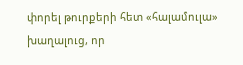փորել թուրքերի հետ «հալամուլա» խաղալուց, որ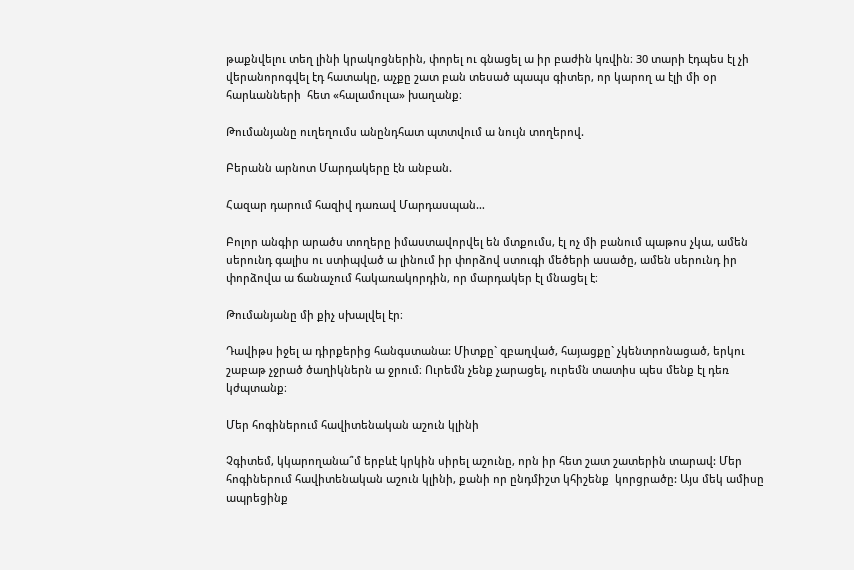թաքնվելու տեղ լինի կրակոցներին, փորել ու գնացել ա իր բաժին կռվին։ 30 տարի էդպես էլ չի վերանորոգվել էդ հատակը, աչքը շատ բան տեսած պապս գիտեր, որ կարող ա էլի մի օր հարևանների  հետ «հալամուլա» խաղանք։

Թումանյանը ուղեղումս անընդհատ պտտվում ա նույն տողերով.

Բերանն արնոտ Մարդակերը էն անբան.

Հազար դարում հազիվ դառավ Մարդասպան…

Բոլոր անգիր արածս տողերը իմաստավորվել են մտքումս, էլ ոչ մի բանում պաթոս չկա, ամեն սերունդ գալիս ու ստիպված ա լինում իր փորձով ստուգի մեծերի ասածը, ամեն սերունդ իր փորձովա ա ճանաչում հակառակորդին, որ մարդակեր էլ մնացել է։

Թումանյանը մի քիչ սխալվել էր։

Դավիթս իջել ա դիրքերից հանգստանա: Միտքը` զբաղված, հայացքը` չկենտրոնացած, երկու շաբաթ չջրած ծաղիկներն ա ջրում։ Ուրեմն չենք չարացել, ուրեմն տատիս պես մենք էլ դեռ կժպտանք։

Մեր հոգիներում հավիտենական աշուն կլինի

Չգիտեմ, կկարողանա՞մ երբևէ կրկին սիրել աշունը, որն իր հետ շատ շատերին տարավ: Մեր հոգիներում հավիտենական աշուն կլինի, քանի որ ընդմիշտ կհիշենք  կորցրածը: Այս մեկ ամիսը ապրեցինք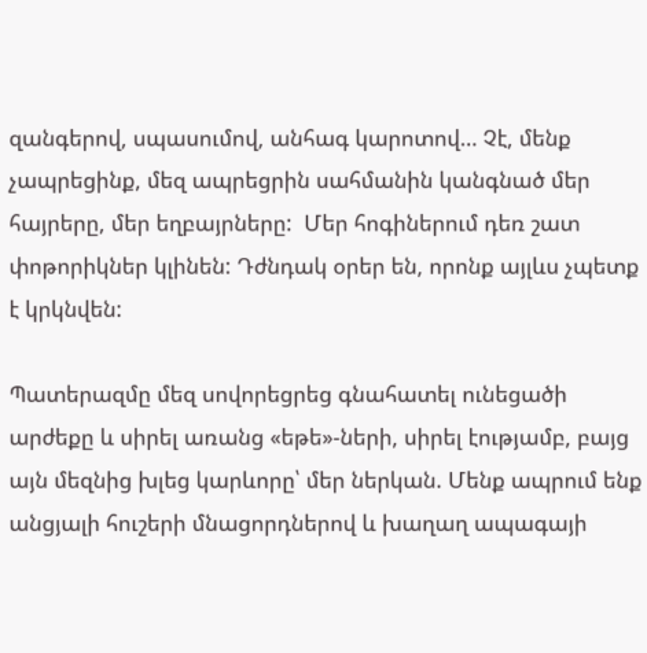զանգերով, սպասումով, անհագ կարոտով… Չէ, մենք չապրեցինք, մեզ ապրեցրին սահմանին կանգնած մեր հայրերը, մեր եղբայրները:  Մեր հոգիներում դեռ շատ փոթորիկներ կլինեն: Դժնդակ օրեր են, որոնք այլևս չպետք է կրկնվեն:

Պատերազմը մեզ սովորեցրեց գնահատել ունեցածի արժեքը և սիրել առանց «եթե»-ների, սիրել էությամբ, բայց այն մեզնից խլեց կարևորը՝ մեր ներկան. Մենք ապրում ենք անցյալի հուշերի մնացորդներով և խաղաղ ապագայի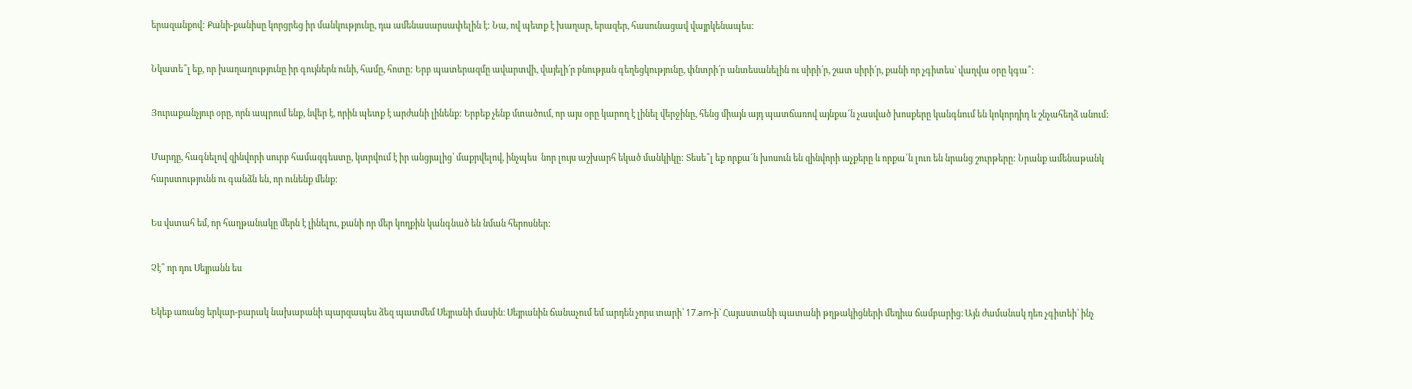երազանքով: Քանի-քանիսը կորցրեց իր մանկությունը, դա ամենասարսափելին է: Նա, ով պետք է խաղար, երազեր, հասունացավ վայրկենապես:

Նկատե՞լ եք, որ խաղաղությունը իր գույներն ունի, համը, հոտը: Երբ պատերազմը ավարտվի, վայելի՛ր բնության գեղեցկությունը, փնտրի՛ր անտեսանելին ու սիրի՛ր, շատ սիրի՛ր, քանի որ չգիտես` վաղվա օրը կգա՞:

Յուրաքանչյուր օրը, որն ապրում ենք, նվեր է, որին պետք է արժանի լինենք: Երբեք չենք մտածում, որ այս օրը կարող է լինել վերջինը, հենց միայն այդ պատճառով այնքա՜ն չասված խոսքերը կանգնում են կոկորդիդ և շնչահեղձ անում:

Մարդը, հագնելով զինվորի սուրբ համազգեստը, կտրվում է իր անցյալից՝ մաքրվելով, ինչպես  նոր լույս աշխարհ եկած մանկիկը: Տեսե՞լ եք որքա՜ն խոսուն են զինվորի աչքերը և որքա՜ն լուռ են նրանց շուրթերը: Նրանք ամենաթանկ հարստությունն ու գանձն են, որ ունենք մենք:

Ես վստահ եմ, որ հաղթանակը մերն է լինելու, քանի որ մեր կողքին կանգնած են նման հերոսներ:

Չէ՞ որ դու Սեյրանն ես

Եկեք առանց երկար-բարակ նախաբանի պարզապես ձեզ պատմեմ Սեյրանի մասին։ Սեյրանին ճանաչում եմ արդեն չորս տարի՝ 17.am-ի` Հայաստանի պատանի թղթակիցների մեդիա ճամբարից։ Այն ժամանակ դեռ չգիտեի՝ ինչ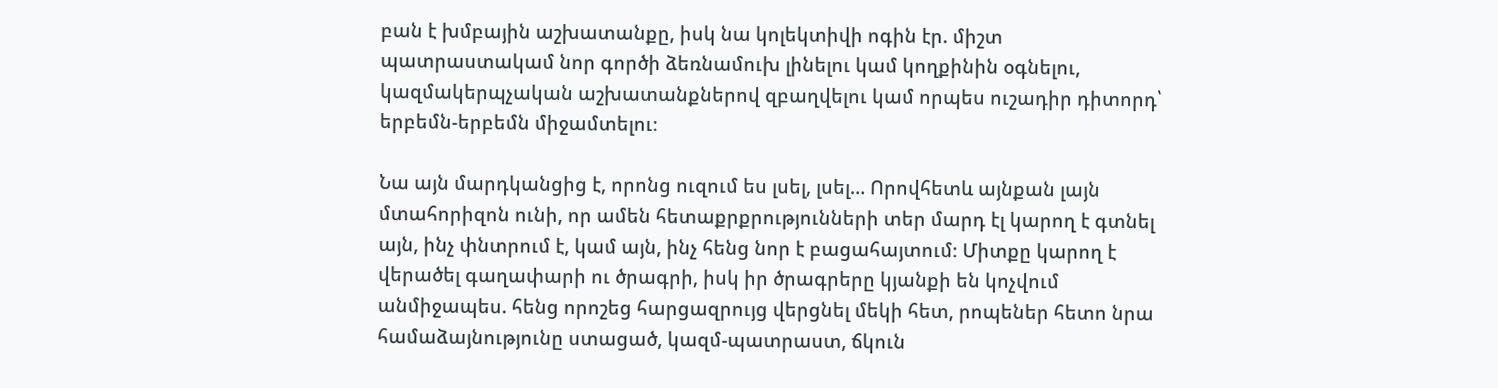բան է խմբային աշխատանքը, իսկ նա կոլեկտիվի ոգին էր. միշտ պատրաստակամ նոր գործի ձեռնամուխ լինելու կամ կողքինին օգնելու, կազմակերպչական աշխատանքներով զբաղվելու կամ որպես ուշադիր դիտորդ՝ երբեմն-երբեմն միջամտելու։

Նա այն մարդկանցից է, որոնց ուզում ես լսել, լսել… Որովհետև այնքան լայն մտահորիզոն ունի, որ ամեն հետաքրքրությունների տեր մարդ էլ կարող է գտնել այն, ինչ փնտրում է, կամ այն, ինչ հենց նոր է բացահայտում։ Միտքը կարող է վերածել գաղափարի ու ծրագրի, իսկ իր ծրագրերը կյանքի են կոչվում անմիջապես. հենց որոշեց հարցազրույց վերցնել մեկի հետ, րոպեներ հետո նրա համաձայնությունը ստացած, կազմ-պատրաստ, ճկուն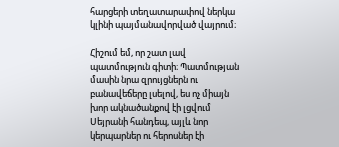հարցերի տեղատարափով ներկա կլինի պայմանավորված վայրում։

Հիշում եմ, որ շատ լավ պատմություն գիտի։ Պատմության մասին նրա զրույցներն ու բանավեճերը լսելով, ես ոչ միայն խոր ակնածանքով էի լցվում Սեյրանի հանդեպ, այլև նոր կերպարներ ու հերոսներ էի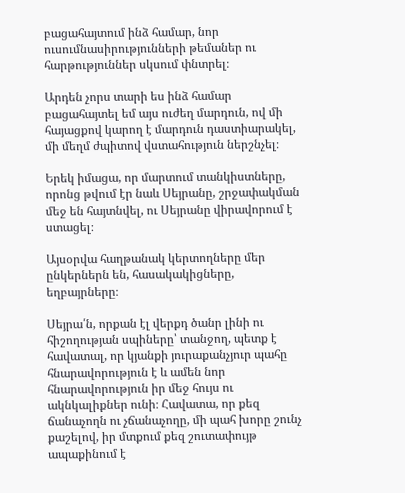բացահայտում ինձ համար, նոր ուսումնասիրությունների թեմաներ ու հարթություններ սկսում փնտրել։

Արդեն չորս տարի ես ինձ համար բացահայտել եմ այս ուժեղ մարդուն, ով մի հայացքով կարող է մարդուն դաստիարակել, մի մեղմ ժպիտով վստահություն ներշնչել։

Երեկ իմացա, որ մարտում տանկիստները, որոնց թվում էր նաև Սեյրանը, շրջափակման մեջ են հայտնվել, ու Սեյրանը վիրավորում է ստացել։

Այսօրվա հաղթանակ կերտողները մեր ընկերներն են, հասակակիցները, եղբայրները։

Սեյրա՛ն, որքան էլ վերքդ ծանր լինի ու հիշողության սպիները՝ տանջող, պետք է հավատալ, որ կյանքի յուրաքանչյուր պահը հնարավորություն է և ամեն նոր հնարավորություն իր մեջ հույս ու ակնկալիքներ ունի։ Հավատա, որ քեզ ճանաչողն ու չճանաչողը, մի պահ խորը շունչ քաշելով, իր մտքում քեզ շուտափույթ ապաքինում է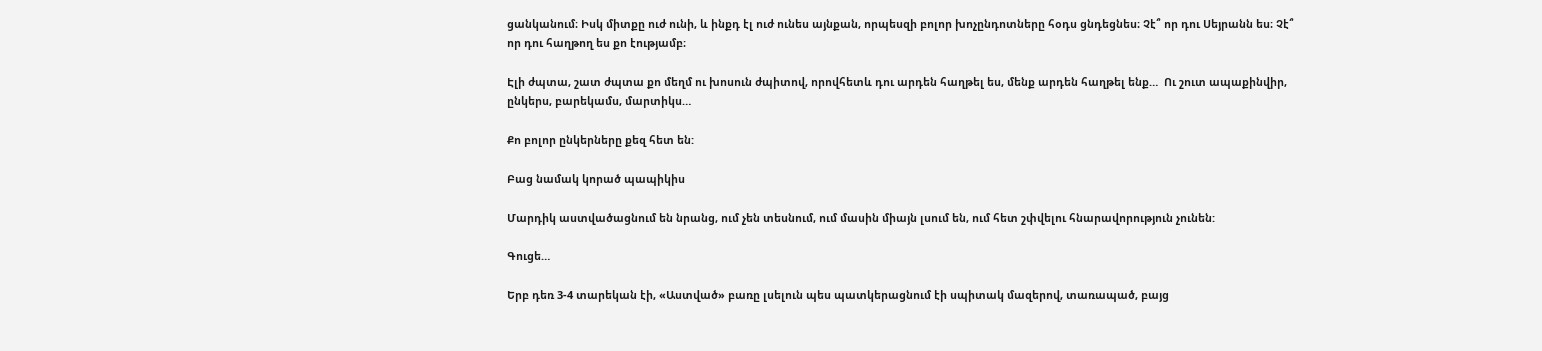ցանկանում։ Իսկ միտքը ուժ ունի, և ինքդ էլ ուժ ունես այնքան, որպեսզի բոլոր խոչընդոտները հօդս ցնդեցնես։ Չէ՞ որ դու Սեյրանն ես։ Չէ՞ որ դու հաղթող ես քո էությամբ։

Էլի ժպտա, շատ ժպտա քո մեղմ ու խոսուն ժպիտով, որովհետև դու արդեն հաղթել ես, մենք արդեն հաղթել ենք…  Ու շուտ ապաքինվիր, ընկերս, բարեկամս, մարտիկս…

Քո բոլոր ընկերները քեզ հետ են:

Բաց նամակ կորած պապիկիս

Մարդիկ աստվածացնում են նրանց, ում չեն տեսնում, ում մասին միայն լսում են, ում հետ շփվելու հնարավորություն չունեն:

Գուցե…

Երբ դեռ 3-4 տարեկան էի, «Աստված» բառը լսելուն պես պատկերացնում էի սպիտակ մազերով, տառապած, բայց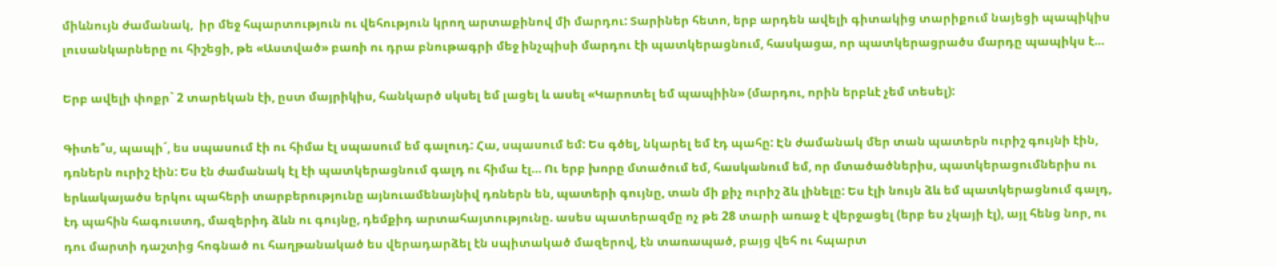միևնույն ժամանակ,  իր մեջ հպարտություն ու վեհություն կրող արտաքինով մի մարդու: Տարիներ հետո, երբ արդեն ավելի գիտակից տարիքում նայեցի պապիկիս լուսանկարները ու հիշեցի, թե «Աստված» բառի ու դրա բնութագրի մեջ ինչպիսի մարդու էի պատկերացնում, հասկացա, որ պատկերացրածս մարդը պապիկս է…

Երբ ավելի փոքր` 2 տարեկան էի, ըստ մայրիկիս, հանկարծ սկսել եմ լացել և ասել «Կարոտել եմ պապիին» (մարդու, որին երբևէ չեմ տեսել):

Գիտե՞ս, պապի´, ես սպասում էի ու հիմա էլ սպասում եմ գալուդ: Հա, սպասում եմ: Ես գծել, նկարել եմ էդ պահը: Էն ժամանակ մեր տան պատերն ուրիշ գույնի էին, դռներն ուրիշ էին: Ես էն ժամանակ էլ էի պատկերացնում գալդ ու հիմա էլ… Ու երբ խորը մտածում եմ, հասկանում եմ, որ մտածածներիս, պատկերացումներիս ու երևակայածս երկու պահերի տարբերությունը այնուամենայնիվ դռներն են, պատերի գույնը, տան մի քիչ ուրիշ ձև լինելը: Ես էլի նույն ձև եմ պատկերացնում գալդ, էդ պահին հագուստդ, մազերիդ ձևն ու գույնը, դեմքիդ արտահայտությունը. ասես պատերազմը ոչ թե 28 տարի առաջ է վերջացել (երբ ես չկայի էլ), այլ հենց նոր, ու դու մարտի դաշտից հոգնած ու հաղթանակած ես վերադարձել էն սպիտակած մազերով, էն տառապած, բայց վեհ ու հպարտ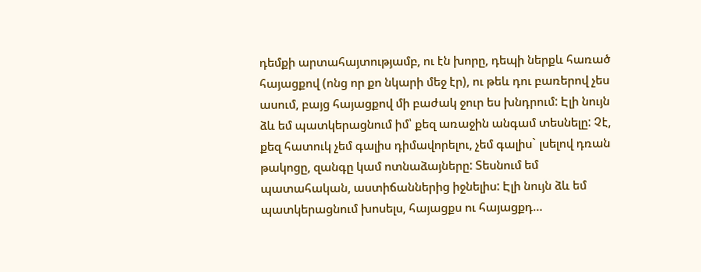դեմքի արտահայտությամբ, ու էն խորը, դեպի ներքև հառած հայացքով (ոնց որ քո նկարի մեջ էր), ու թեև դու բառերով չես ասում, բայց հայացքով մի բաժակ ջուր ես խնդրում: Էլի նույն ձև եմ պատկերացնում իմ՝ քեզ առաջին անգամ տեսնելը: Չէ, քեզ հատուկ չեմ գալիս դիմավորելու, չեմ գալիս` լսելով դռան թակոցը, զանգը կամ ոտնաձայները: Տեսնում եմ պատահական, աստիճաններից իջնելիս: Էլի նույն ձև եմ պատկերացնում խոսելս, հայացքս ու հայացքդ…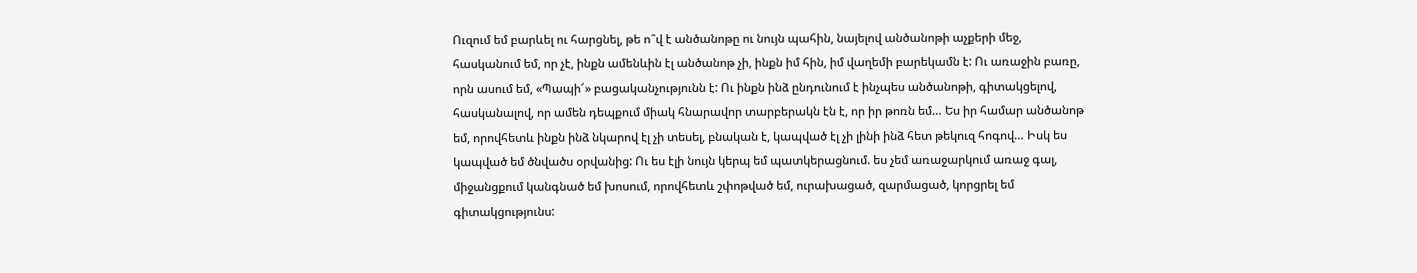Ուզում եմ բարևել ու հարցնել, թե ո՞վ է անծանոթը ու նույն պահին, նայելով անծանոթի աչքերի մեջ, հասկանում եմ, որ չէ, ինքն ամենևին էլ անծանոթ չի, ինքն իմ հին, իմ վաղեմի բարեկամն է: Ու առաջին բառը, որն ասում եմ, «Պապի՜» բացականչությունն է: Ու ինքն ինձ ընդունում է ինչպես անծանոթի, գիտակցելով, հասկանալով, որ ամեն դեպքում միակ հնարավոր տարբերակն էն է, որ իր թոռն եմ… Ես իր համար անծանոթ եմ, որովհետև ինքն ինձ նկարով էլ չի տեսել, բնական է, կապված էլ չի լինի ինձ հետ թեկուզ հոգով… Իսկ ես կապված եմ ծնվածս օրվանից: Ու ես էլի նույն կերպ եմ պատկերացնում. ես չեմ առաջարկում առաջ գալ, միջանցքում կանգնած եմ խոսում, որովհետև շփոթված եմ, ուրախացած, զարմացած, կորցրել եմ գիտակցությունս: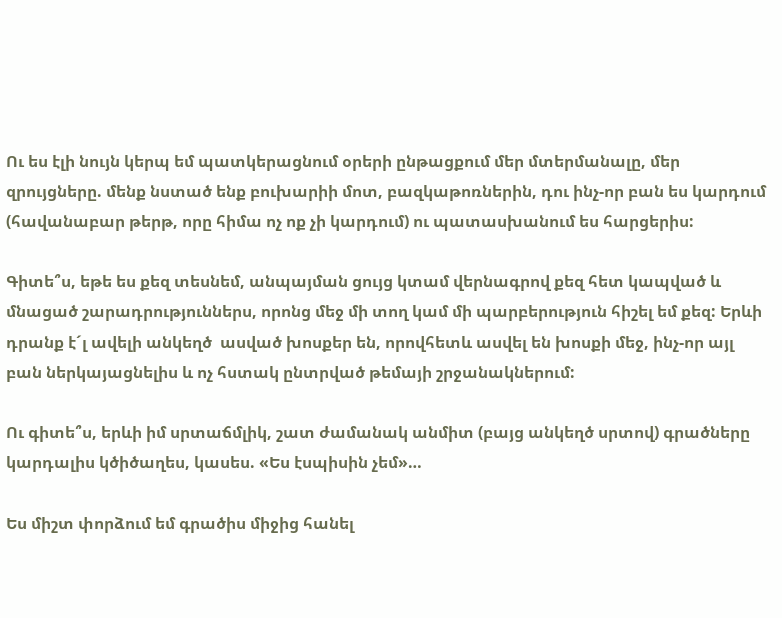Ու ես էլի նույն կերպ եմ պատկերացնում օրերի ընթացքում մեր մտերմանալը, մեր զրույցները. մենք նստած ենք բուխարիի մոտ, բազկաթոռներին, դու ինչ-որ բան ես կարդում (հավանաբար թերթ, որը հիմա ոչ ոք չի կարդում) ու պատասխանում ես հարցերիս:

Գիտե՞ս, եթե ես քեզ տեսնեմ, անպայման ցույց կտամ վերնագրով քեզ հետ կապված և մնացած շարադրություններս, որոնց մեջ մի տող կամ մի պարբերություն հիշել եմ քեզ: Երևի  դրանք է´լ ավելի անկեղծ  ասված խոսքեր են, որովհետև ասվել են խոսքի մեջ, ինչ-որ այլ բան ներկայացնելիս և ոչ հստակ ընտրված թեմայի շրջանակներում:

Ու գիտե՞ս, երևի իմ սրտաճմլիկ, շատ ժամանակ անմիտ (բայց անկեղծ սրտով) գրածները կարդալիս կծիծաղես, կասես. «Ես էսպիսին չեմ»…

Ես միշտ փորձում եմ գրածիս միջից հանել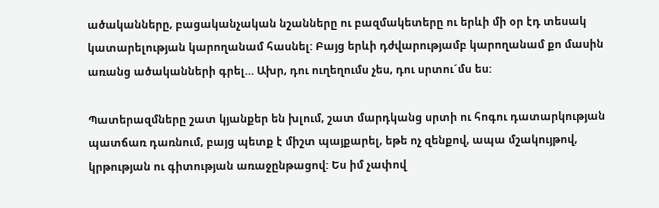ածականները, բացականչական նշանները ու բազմակետերը ու երևի մի օր էդ տեսակ կատարելության կարողանամ հասնել: Բայց երևի դժվարությամբ կարողանամ քո մասին առանց ածականների գրել… Ախր, դու ուղեղումս չես, դու սրտու´մս ես:

Պատերազմները շատ կյանքեր են խլում, շատ մարդկանց սրտի ու հոգու դատարկության պատճառ դառնում, բայց պետք է միշտ պայքարել, եթե ոչ զենքով, ապա մշակույթով, կրթության ու գիտության առաջընթացով: Ես իմ չափով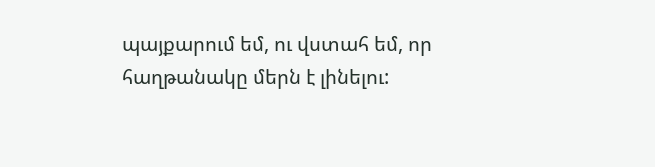պայքարում եմ, ու վստահ եմ, որ հաղթանակը մերն է լինելու: